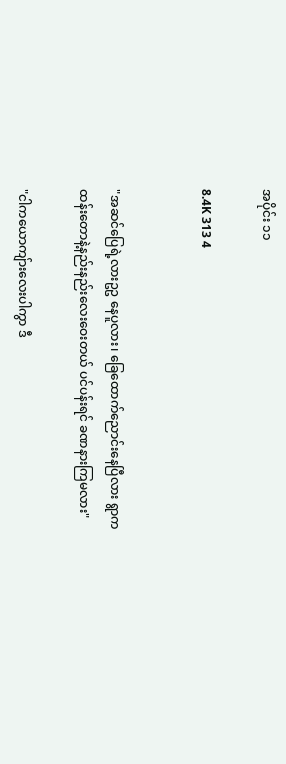အပိုင်း ၁၁

8.4K 313 4


"အဆင်ပြေရဲ့လားဥဥ နေပူလား၊ ခြေထောက်ညောင်းနေပြီလား ရွာကထန်းတောနဲ့နည်းနည်းလေးဝေးတယ် ပင်ပန်းရင် ခဏနားကြမလား"

"ငါကယောကျ်ားလေးပါကွာ ဒီ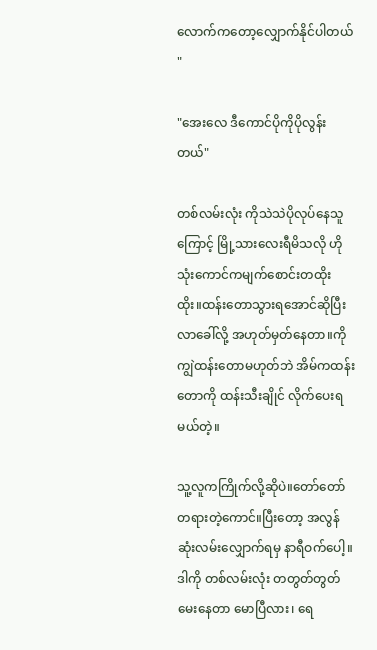လောက်ကတော့လျှောက်နိုင်ပါတယ် "

"အေးလေ ဒီကောင်ပိုကိုပိုလွန်းတယ်"

တစ်လမ်းလုံး ကိုသဲသဲပိုလုပ်နေသူကြောင့် မြို့သားလေးရီမိသလို ဟိုသုံးကောင်ကမျက်စောင်းတထိုးထိုး။ထန်းတောသွားရအောင်ဆိုပြီးလာခေါ်လို့ အဟုတ်မှတ်နေတာ။ကိုကျွဲထန်းတောမဟုတ်ဘဲ အိမ်ကထန်းတောကို ထန်းသီးချိုင် လိုက်ပေးရမယ်တဲ့။

သူ့လူကကြိုက်လို့ဆိုပဲ။တော်တော်တရားတဲ့ကောင်။ပြီးတော့ အလွန်ဆုံးလမ်းလျှောက်ရမှ နာရီဝက်ပေါ့။ဒါကို တစ်လမ်းလုံး တတွတ်တွတ်မေးနေတာ မောပြီလား၊ ရေ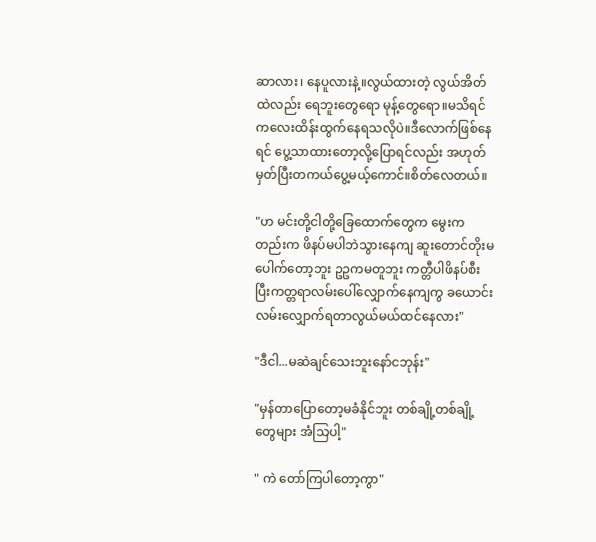ဆာလား၊ နေပူလားနဲ့။လွယ်ထားတဲ့ လွယ်အိတ်ထဲလည်း ရေဘူးတွေရော မုန့်တွေရော။မသိရင် ကလေးထိန်းထွက်နေရသလိုပဲ။ဒီလောက်ဖြစ်နေရင် ပွေ့သာထားတော့လို့ပြောရင်လည်း အဟုတ်မှတ်ပြီးတကယ်ပွေ့မယ့်ကောင်။စိတ်လေတယ်။

"ဟ မင်းတို့ငါတို့ခြေထောက်တွေက မွေးကတည်းက ဖိနပ်မပါဘဲသွားနေကျ ဆူးတောင်တိုးမပေါက်တော့ဘူး ဥဥကမတူဘူး ကတ္တီပါဖိနပ်စီးပြီးကတ္တရာလမ်းပေါ်လျှောက်နေကျကွ ခယောင်းလမ်းလျှောက်ရတာလွယ်မယ်ထင်နေလား"

"ဒီငါ...မဆဲချင်သေးဘူးနော်ငဘုန်း"

"မှန်တာပြောတော့မခံနိုင်ဘူး တစ်ချို့တစ်ချို့တွေများ အံသြပါ့"

" ကဲ တော်ကြပါတော့ကွာ"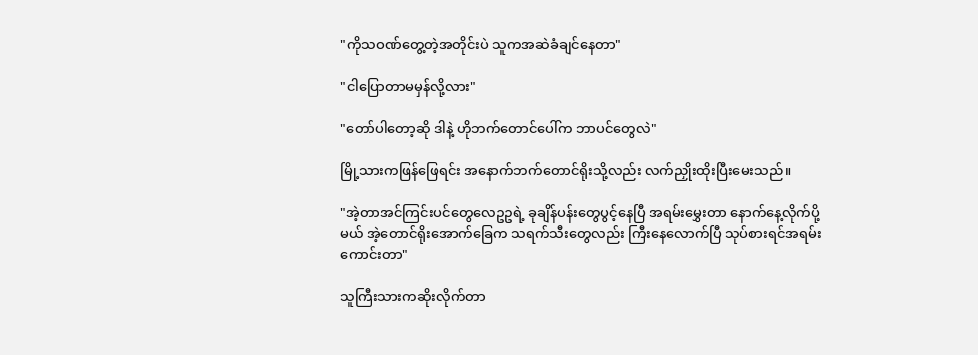"ကိုသဝဏ်တွေ့တဲ့အတိုင်းပဲ သူကအဆဲခံချင်နေတာ"

"ငါပြောတာမမှန်လို့လား"

"တော်ပါတော့ဆို ဒါနဲ့ ဟိုဘက်တောင်ပေါ်က ဘာပင်တွေလဲ"

မြို့သားကဖြန်ဖြေရင်း အနောက်ဘက်တောင်ရိုးသို့လည်း လက်ညှိုးထိုးပြီးမေးသည်။

"အဲ့တာအင်ကြင်းပင်တွေလေဥဥရဲ့ ခုချိန်ပန်းတွေပွင့်နေပြီ အရမ်းမွှေးတာ နောက်နေ့လိုက်ပို့မယ် အဲ့တောင်ရိုးအောက်ခြေက သရက်သီးတွေလည်း ကြီးနေလောက်ပြီ သုပ်စားရင်အရမ်းကောင်းတာ"

သူကြီးသားကဆိုးလိုက်တာ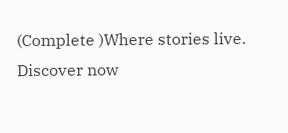(Complete )Where stories live. Discover now